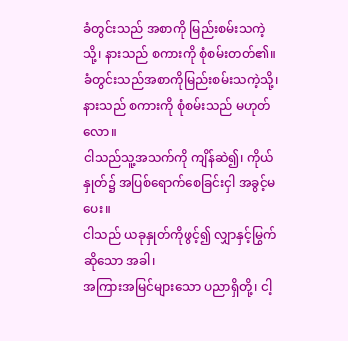ခံတွင်းသည် အစာကို မြည်းစမ်းသကဲ့သို့၊ နားသည် စကားကို စုံစမ်းတတ်၏။
ခံတွင်းသည်အစာကိုမြည်းစမ်းသကဲ့သို့၊ နားသည် စကားကို စုံစမ်းသည် မဟုတ်လော။
ငါသည်သူ့အသက်ကို ကျိန်ဆဲ၍၊ ကိုယ်နှုတ်၌ အပြစ်ရောက်စေခြင်းငှါ အခွင့်မပေး။
ငါသည် ယခုနှုတ်ကိုဖွင့်၍ လျှာနှင့်မြွက်ဆိုသော အခါ၊
အကြားအမြင်များသော ပညာရှိတို့၊ ငါ့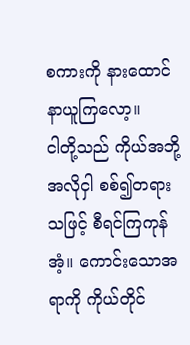စကားကို နားထောင်နာယူကြလော့။
ငါတို့သည် ကိုယ်အဘို့အလိုငှါ စစ်၍တရား သဖြင့် စီရင်ကြကုန်အံ့။ ကောင်းသောအရာကို ကိုယ်တိုင်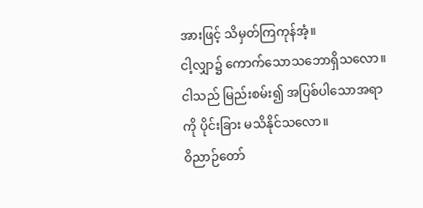အားဖြင့် သိမှတ်ကြကုန်အံ့။
ငါ့လျှာ၌ ကောက်သောသဘောရှိသလော။ ငါသည် မြည်းစမ်း၍ အပြစ်ပါသောအရာကို ပိုင်းခြား မသိနိုင်သလော။
ဝိညာဉ်တော်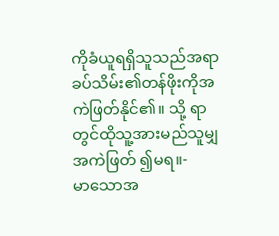ကိုခံယူရရှိသူသည်အရာ ခပ်သိမ်း၏တန်ဖိုးကိုအကဲဖြတ်နိုင်၏။ သို့ ရာတွင်ထိုသူ့အားမည်သူမျှအကဲဖြတ် ၍မရ။-
မာသောအ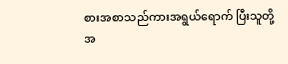စားအစာသည်ကားအရွယ်ရောက် ပြီးသူတို့အ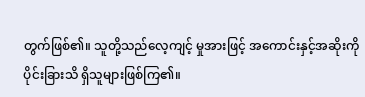တွက်ဖြစ်၏။ သူတို့သည်လေ့ကျင့် မှုအားဖြင့် အကောင်းနှင့်အဆိုးကိုပိုင်းခြားသိ ရှိသူများဖြစ်ကြ၏။